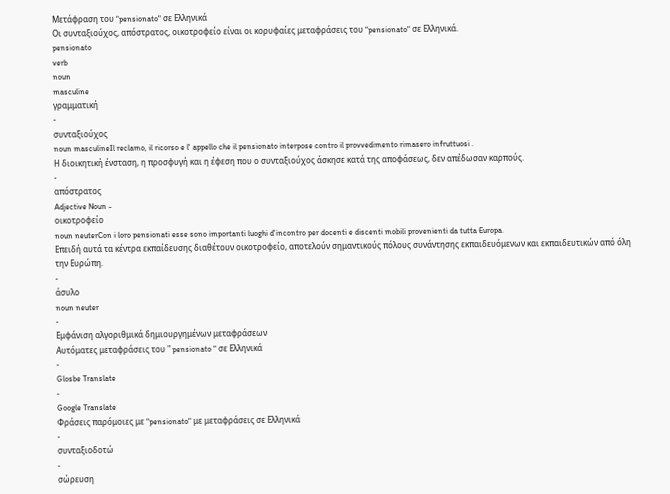Μετάφραση του "pensionato" σε Ελληνικά
Οι συνταξιούχος, απόστρατος, οικοτροφείο είναι οι κορυφαίες μεταφράσεις του "pensionato" σε Ελληνικά.
pensionato
verb
noun
masculine
γραμματική
-
συνταξιούχος
noun masculineIl reclamo, il ricorso e l' appello che il pensionato interpose contro il provvedimento rimasero infruttuosi .
Η διοικητική ένσταση, η προσφυγή και η έφεση που ο συνταξιούχος άσκησε κατά της αποφάσεως, δεν απέδωσαν καρπούς.
-
απόστρατος
Adjective Noun -
οικοτροφείο
noun neuterCon i loro pensionati esse sono importanti luoghi d'incontro per docenti e discenti mobili provenienti da tutta Europa.
Επειδή αυτά τα κέντρα εκπαίδευσης διαθέτουν οικοτροφείο, αποτελούν σημαντικούς πόλους συνάντησης εκπαιδευόμενων και εκπαιδευτικών από όλη την Ευρώπη.
-
άσυλο
noun neuter
-
Εμφάνιση αλγοριθμικά δημιουργημένων μεταφράσεων
Αυτόματες μεταφράσεις του " pensionato " σε Ελληνικά
-
Glosbe Translate
-
Google Translate
Φράσεις παρόμοιες με "pensionato" με μεταφράσεις σε Ελληνικά
-
συνταξιοδοτώ
-
σώρευση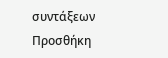συντάξεων
Προσθήκη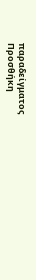παραδείγματος
Προσθήκη